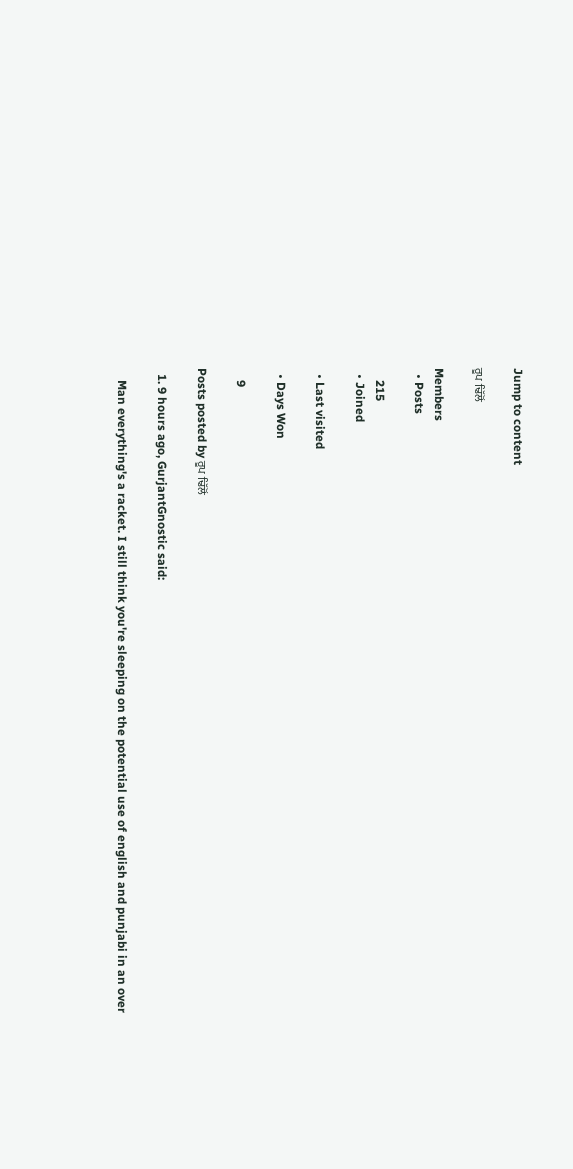Jump to content

ਰੂਪ ਢਿੱਲੋਂ

Members
  • Posts

    215
  • Joined

  • Last visited

  • Days Won

    9

Posts posted by ਰੂਪ ਢਿੱਲੋਂ

  1. 9 hours ago, GurjantGnostic said:

    Man everything's a racket. I still think you're sleeping on the potential use of english and punjabi in an over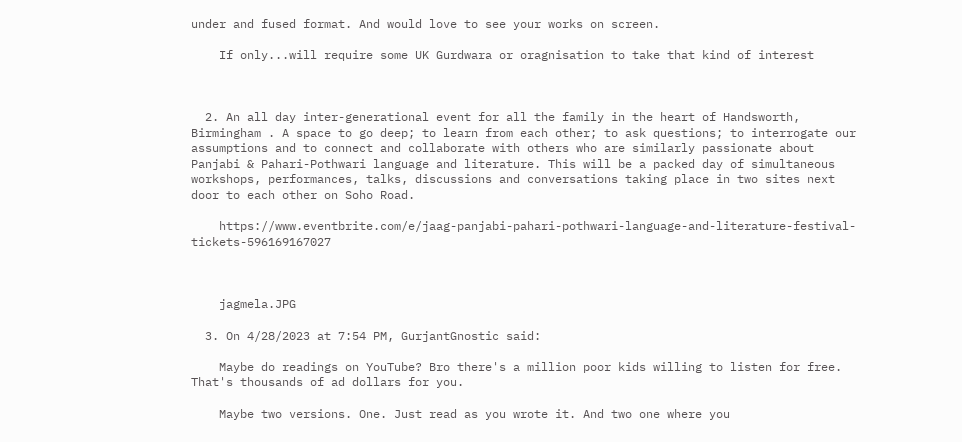under and fused format. And would love to see your works on screen.

    If only...will require some UK Gurdwara or oragnisation to take that kind of interest



  2. An all day inter-generational event for all the family in the heart of Handsworth, Birmingham . A space to go deep; to learn from each other; to ask questions; to interrogate our assumptions and to connect and collaborate with others who are similarly passionate about Panjabi & Pahari-Pothwari language and literature. This will be a packed day of simultaneous workshops, performances, talks, discussions and conversations taking place in two sites next door to each other on Soho Road.

    https://www.eventbrite.com/e/jaag-panjabi-pahari-pothwari-language-and-literature-festival-tickets-596169167027



    jagmela.JPG

  3. On 4/28/2023 at 7:54 PM, GurjantGnostic said:

    Maybe do readings on YouTube? Bro there's a million poor kids willing to listen for free. That's thousands of ad dollars for you.

    Maybe two versions. One. Just read as you wrote it. And two one where you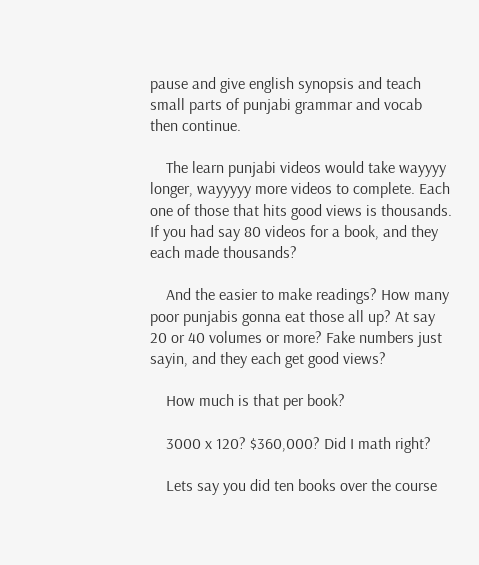pause and give english synopsis and teach small parts of punjabi grammar and vocab then continue.

    The learn punjabi videos would take wayyyy longer, wayyyyy more videos to complete. Each one of those that hits good views is thousands. If you had say 80 videos for a book, and they each made thousands?

    And the easier to make readings? How many poor punjabis gonna eat those all up? At say 20 or 40 volumes or more? Fake numbers just sayin, and they each get good views?

    How much is that per book?

    3000 x 120? $360,000? Did I math right?

    Lets say you did ten books over the course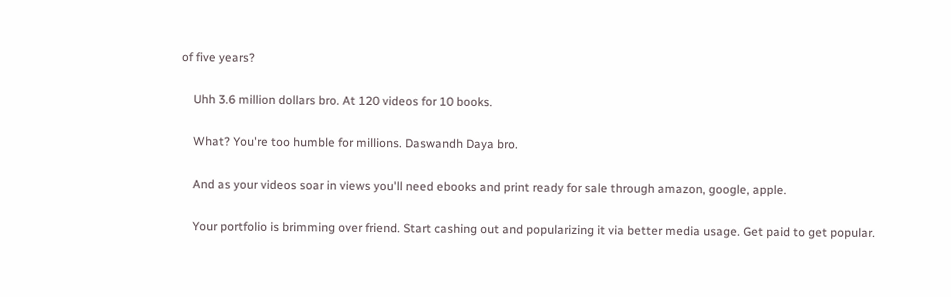of five years?

    Uhh 3.6 million dollars bro. At 120 videos for 10 books.

    What? You're too humble for millions. Daswandh Daya bro.

    And as your videos soar in views you'll need ebooks and print ready for sale through amazon, google, apple.

    Your portfolio is brimming over friend. Start cashing out and popularizing it via better media usage. Get paid to get popular.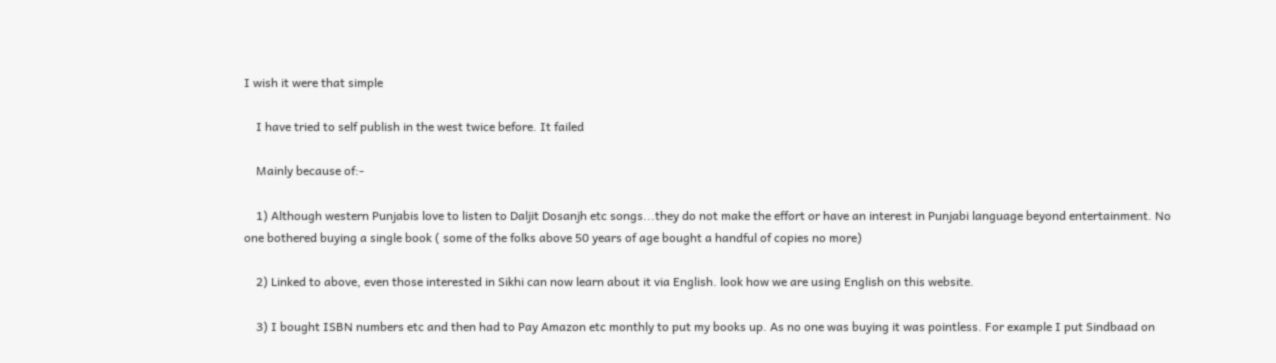I wish it were that simple

    I have tried to self publish in the west twice before. It failed

    Mainly because of:-

    1) Although western Punjabis love to listen to Daljit Dosanjh etc songs...they do not make the effort or have an interest in Punjabi language beyond entertainment. No one bothered buying a single book ( some of the folks above 50 years of age bought a handful of copies no more)

    2) Linked to above, even those interested in Sikhi can now learn about it via English. look how we are using English on this website.

    3) I bought ISBN numbers etc and then had to Pay Amazon etc monthly to put my books up. As no one was buying it was pointless. For example I put Sindbaad on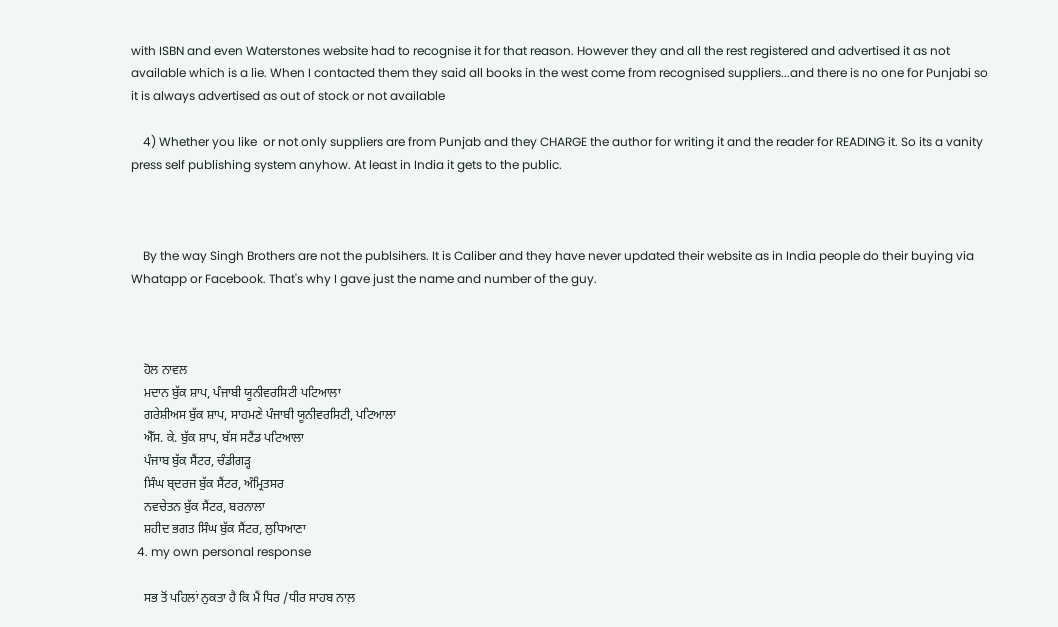with ISBN and even Waterstones website had to recognise it for that reason. However they and all the rest registered and advertised it as not available which is a lie. When I contacted them they said all books in the west come from recognised suppliers...and there is no one for Punjabi so it is always advertised as out of stock or not available

    4) Whether you like  or not only suppliers are from Punjab and they CHARGE the author for writing it and the reader for READING it. So its a vanity press self publishing system anyhow. At least in India it gets to the public.



    By the way Singh Brothers are not the publsihers. It is Caliber and they have never updated their website as in India people do their buying via Whatapp or Facebook. That's why I gave just the name and number of the guy.



    ਹੋਲ ਨਾਵਲ
    ਮਦਾਨ ਬੁੱਕ ਸ਼ਾਪ, ਪੰਜਾਬੀ ਯੂਨੀਵਰਸਿਟੀ ਪਟਿਆਲਾ
    ਗਰੇਸ਼ੀਅਸ ਬੁੱਕ ਸ਼ਾਪ, ਸਾਹਮਣੇ ਪੰਜਾਬੀ ਯੂਨੀਵਰਸਿਟੀ, ਪਟਿਆਲਾ
    ਐੱਸ. ਕੇ. ਬੁੱਕ ਸ਼ਾਪ, ਬੱਸ ਸਟੈਂਡ ਪਟਿਆਲਾ
    ਪੰਜਾਬ ਬੁੱਕ ਸੈਂਟਰ, ਚੰਡੀਗੜ੍ਹ
    ਸਿੰਘ ਬ੍ਦਰਜ ਬੁੱਕ ਸੈਂਟਰ, ਅੰਮ੍ਰਿਤਸਰ
    ਨਵਚੇਤਨ ਬੁੱਕ ਸੈਂਟਰ, ਬਰਨਾਲਾ
    ਸ਼ਹੀਦ ਭਗਤ ਸਿੰਘ ਬੁੱਕ ਸੈਂਟਰ, ਲੁਧਿਆਣਾ
  4. my own personal response

    ਸਭ ਤੋਂ ਪਹਿਲਾਂ ਨੁਕਤਾ ਹੈ ਕਿ ਮੈਂ ਧਿਰ /ਧੀਰ ਸਾਹਬ ਨਾਲ਼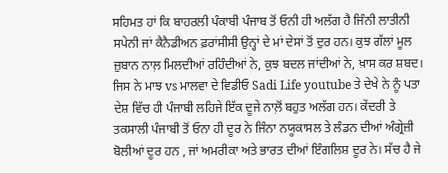ਸਹਿਮਤ ਹਾਂ ਕਿ ਬਾਹਰਲੀ ਪੰਕਾਬੀ ਪੰਜਾਬ ਤੋਂ ਓਨੀ ਹੀ ਅਲੱਗ ਹੈ ਜਿੰਨੀ ਲਾਤੀਨੀ ਸਪੇਨੀ ਜਾਂ ਕੈਨੈਡੀਅਨ ਫ਼ਰਾਂਸੀਸੀ ਉਨ੍ਹਾਂ ਦੇ ਮਾਂ ਦੇਸਾਂ ਤੋਂ ਦੁਰ ਹਨ। ਕੁਝ ਗੱਲਾਂ ਮੂਲ ਜ਼ੁਬਾਨ ਨਾਲ਼ ਮਿਲਦੀਆਂ ਰਹਿੰਦੀਆਂ ਨੇ, ਕੁਝ ਬਦਲ ਜਾਂਦੀਆਂ ਨੇ, ਖ਼ਾਸ ਕਰ ਸ਼ਬਦ। ਜਿਸ ਨੇ ਮਾਝ vs ਮਾਲਵਾ ਦੇ ਵਿਡੀਓ Sadi Life youtube ਤੇ ਦੇਖੇ ਨੇ ਨੂੰ ਪਤਾ ਦੇਸ਼ ਵਿੱਚ ਹੀ ਪੰਜਾਬੀ ਲਹਿਜੇ ਇੱਕ ਦੂਜੇ ਨਾਲ਼ੋਂ ਬਹੁਤ ਅਲੱਗ ਹਨ। ਕੇਂਦਰੀ ਤੇ ਤਕਸਾਲੀ ਪੰਜਾਬੀ ਤੋਂ ਓਨਾ ਹੀ ਦੂਰ ਨੇ ਜਿੰਨਾ ਨਯੂਕਾਸਲ ਤੇ ਲੰਡਨ ਦੀਆਂ ਅੰਗ੍ਰੇਜ਼ੀ ਬੋਲੀਆਂ ਦੂਰ ਹਨ , ਜਾਂ ਅਮਰੀਕਾ ਅਤੇ ਭਾਰਤ ਦੀਆਂ ਇੰਗਲਿਸ਼ ਦੂਰ ਨੇ। ਸੱਚ ਹੈ ਜੇ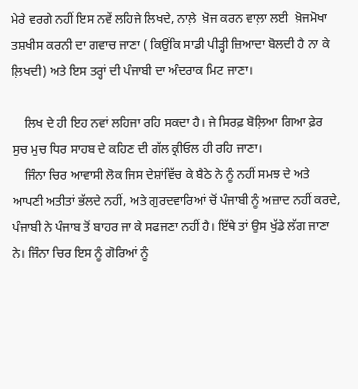ਮੇਰੇ ਵਰਗੇ ਨਹੀਂ ਇਸ ਨਵੇਂ ਲਹਿਜੇ ਲਿਖਦੇ, ਨਾਲ਼ੇ  ਖ਼ੋਜ ਕਰਨ ਵਾਲ਼ਾ ਲਈ  ਖ਼ੋਜਮੋਖਾ ਤਸ਼ਖੀਸ ਕਰਨੀ ਦਾ ਗਵਾਚ ਜਾਣਾ ( ਕਿਉਂਕਿ ਸਾਡੀ ਪੀੜ੍ਹੀ ਜ਼ਿਆਦਾ ਬੋਲਦੀ ਹੈ ਨਾ ਕੇ ਲ਼ਿਖਦੀ) ਅਤੇ ਇਸ ਤਰ੍ਹਾਂ ਦੀ ਪੰਜਾਬੀ ਦਾ ਅੰਦਰਾਕ ਮਿਟ ਜਾਣਾ।

    ਲਿਖ ਦੇ ਹੀ ਇਹ ਨਵਾਂ ਲਹਿਜਾ ਰਹਿ ਸਕਦਾ ਹੈ। ਜੇ ਸਿਰਫ਼ ਬੋਲ਼ਿਆ ਗਿਆ ਫ਼ੇਰ ਸੁਚ ਮੁਚ ਧਿਰ ਸਾਹਬ ਦੇ ਕਹਿਣ ਦੀ ਗੱਲ ਕ੍ਰੀਓਲ ਹੀ ਰਹਿ ਜਾਣਾ।
    ਜਿੰਨਾ ਚਿਰ ਆਵਾਸੀ ਲੋਕ ਜਿਸ ਦੇਸ਼ਾਂਵਿੱਚ ਕੇ ਬੈਠੇ ਨੇ ਨੂੰ ਨਹੀਂ ਸਮਝ ਦੇ ਅਤੇ ਆਪਣੀ ਅਤੀਤਾਂ ਭੱਲਦੇ ਨਹੀਂ, ਅਤੇ ਗੁਰਦਵਾਰਿਆਂ ਚੋਂ ਪੰਜਾਬੀ ਨੂੰ ਅਜ਼ਾਦ ਨਹੀਂ ਕਰਦੇ, ਪੰਜਾਬੀ ਨੇ ਪੰਜਾਬ ਤੋਂ ਬਾਹਰ ਜਾ ਕੇ ਸਫਜਣਾ ਨਹੀਂ ਹੈ। ਇੱਥੇ ਤਾਂ ਉਸ ਖੁੱਡੇ ਲੱਗ ਜਾਣਾ ਨੇ। ਜਿੰਨਾ ਚਿਰ ਇਸ ਨੂੰ ਗੋਰਿਆਂ ਨੂੰ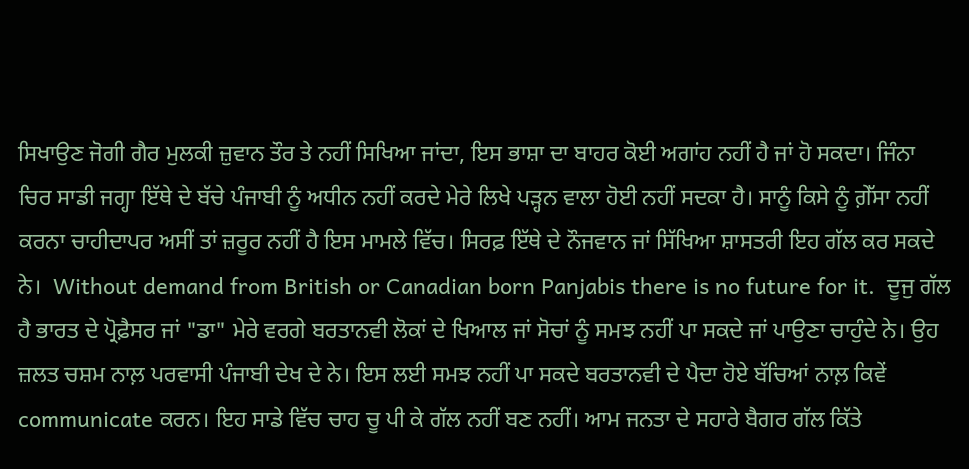ਸਿਖਾਉਣ ਜੋਗੀ ਗੈਰ ਮੁਲਕੀ ਜ਼ੁਵਾਨ ਤੌਰ ਤੇ ਨਹੀਂ ਸਿਖਿਆ ਜਾਂਦਾ, ਇਸ ਭਾਸ਼ਾ ਦਾ ਬਾਹਰ ਕੋਈ ਅਗਾਂਹ ਨਹੀਂ ਹੈ ਜਾਂ ਹੋ ਸਕਦਾ। ਜਿੰਨਾ ਚਿਰ ਸਾਡੀ ਜਗ੍ਹਾ ਇੱਥੇ ਦੇ ਬੱਚੇ ਪੰਜਾਬੀ ਨੂੰ ਅਧੀਨ ਨਹੀਂ ਕਰਦੇ ਮੇਰੇ ਲਿਖੇ ਪੜ੍ਹਨ ਵਾਲਾ ਹੋਈ ਨਹੀਂ ਸਦਕਾ ਹੈ। ਸਾਨੂੰ ਕਿਸੇ ਨੂੰ ਗ਼ੇੱਸਾ ਨਹੀਂ ਕਰਨਾ ਚਾਹੀਦਾਪਰ ਅਸੀਂ ਤਾਂ ਜ਼ਰੂਰ ਨਹੀਂ ਹੈ ਇਸ ਮਾਮਲੇ ਵਿੱਚ। ਸਿਰਫ਼ ਇੱਥੇ ਦੇ ਨੌਜਵਾਨ ਜਾਂ ਸਿੱਖਿਆ ਸ਼ਾਸਤਰੀ ਇਹ ਗੱਲ ਕਰ ਸਕਦੇ ਨੇ।  Without demand from British or Canadian born Panjabis there is no future for it.  ਦੂਜੁ ਗੱਲ ਹੈ ਭਾਰਤ ਦੇ ਪ੍ਰੋਫ਼ੈਸਰ ਜਾਂ "ਡਾ" ਮੇਰੇ ਵਰਗੇ ਬਰਤਾਨਵੀ ਲੋਕਾਂ ਦੇ ਖਿਆਲ ਜਾਂ ਸੋਚਾਂ ਨੂੰ ਸਮਝ ਨਹੀਂ ਪਾ ਸਕਦੇ ਜਾਂ ਪਾਉਣਾ ਚਾਹੁੰਦੇ ਨੇ। ਉਹ ਜ਼ਲਤ ਚਸ਼ਮ ਨਾਲ਼ ਪਰਵਾਸੀ ਪੰਜਾਬੀ ਦੇਖ ਦੇ ਨੇ। ਇਸ ਲਈ ਸਮਝ ਨਹੀਂ ਪਾ ਸਕਦੇ ਬਰਤਾਨਵੀ ਦੇ ਪੈਦਾ ਹੋਏ ਬੱਚਿਆਂ ਨਾਲ਼ ਕਿਵੇਂ communicate ਕਰਨ। ਇਹ ਸਾਡੇ ਵਿੱਚ ਚਾਹ ਚੂ ਪੀ ਕੇ ਗੱਲ ਨਹੀਂ ਬਣ ਨਹੀਂ। ਆਮ ਜਨਤਾ ਦੇ ਸਹਾਰੇ ਬੈਗਰ ਗੱਲ ਕਿੱਤੇ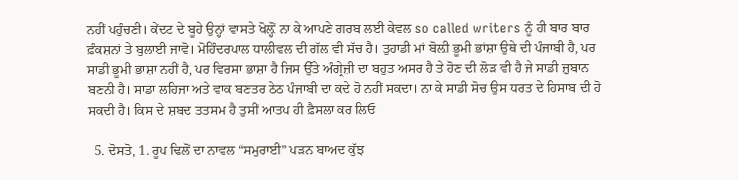ਨਹੀਂ ਪਹੁੰਚਣੀ। ਕੇਂਦਟ ਦੇ ਬੂਹੇ ਉਨ੍ਹਾਂ ਵਾਸਤੇ ਖੋਲ਼੍ਹੋਂ ਨਾ ਕੇ ਆਪਣੇ ਗਰਬ ਲਈ ਕੇਵਲ so called writers ਨੂੰ ਹੀ ਬਾਰ ਬਾਰ ਫ਼ੰਕਸ਼ਨਾਂ ਤੇ ਬੁਲਾਈ ਜਾਵੋ। ਮੋਹਿੰਦਰਪਾਲ ਧਾਲੀਵਲ ਦੀ ਗੱਲ ਵੀ ਸੱਚ ਹੈ। ਤੁਹਾਡੀ ਮਾਂ ਬੋਲ਼ੀ ਭੂਮੀ ਭਾਂਸ਼ਾ ਉਥੇ ਦੀ ਪੰਜਾਬੀ ਹੈ, ਪਰ ਸਾਡੀ ਭੂਮੀ ਭਾਸ਼ਾ ਨਹੀਂ ਹੈ, ਪਰ ਵਿਰਸਾ ਭਾਸ਼ਾ ਹੈ ਜਿਸ ਉੱਤੇ ਅੰਗ੍ਰੇਜ਼ੀ ਦਾ ਬਹੁਤ ਅਸਰ ਹੈ ਤੇ ਹੋਣ ਦੀ ਲੋੜ ਵੀ ਹੈ ਜੇ ਸਾਡੀ ਜ਼ੁਬਾਨ ਬਣਨੀ ਹੈ। ਸਾਡਾ ਲਹਿਜਾ ਅਤੇ ਵਾਕ ਬਣਤਰ ਠੇਠ ਪੰਜਾਬੀ ਦਾ ਕਦੇ ਹੋ ਨਹੀਂ ਸਕਦਾ। ਨਾ ਕੇ ਸਾਡੀ ਸੋਚ ਉਸ ਧਰਤ ਦੇ ਹਿਸਾਬ ਦੀ ਹੋ ਸਕਦੀ ਹੈ। ਕਿਸ ਦੇ ਸ਼ਬਦ ਤਤਸਮ ਹੈ ਤੁਸੀਂ ਆਤਪ ਹੀ ਫ਼ੈਸਲਾ ਕਰ ਲਿਓ

  5. ਦੋਸਤੋ, 1. ਰੂਪ ਢਿਲੋਂ ਦਾ ਨਾਵਲ “ਸਮੁਰਾਈ” ਪੜਨ ਬਾਅਦ ਕੁੱਝ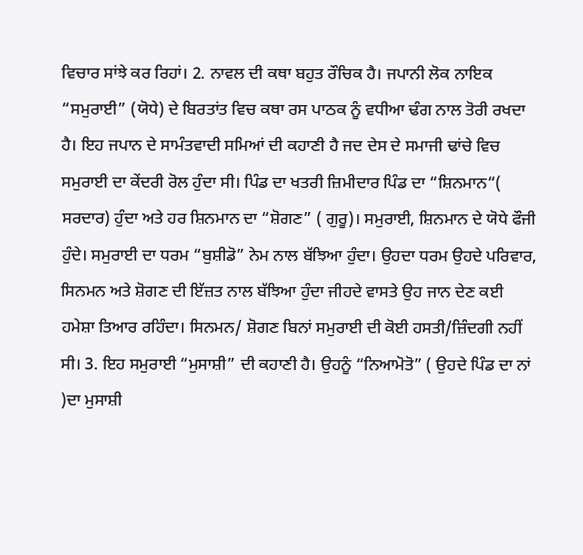ਵਿਚਾਰ ਸਾਂਝੇ ਕਰ ਰਿਹਾਂ। 2. ਨਾਵਲ ਦੀ ਕਥਾ ਬਹੁਤ ਰੌਚਿਕ ਹੈ। ਜਪਾਨੀ ਲੋਕ ਨਾਇਕ “ਸਮੁਰਾਈ” (ਯੋਧੇ) ਦੇ ਬਿਰਤਾਂਤ ਵਿਚ ਕਥਾ ਰਸ ਪਾਠਕ ਨੂੰ ਵਧੀਆ ਢੰਗ ਨਾਲ ਤੋਰੀ ਰਖਦਾ ਹੈ। ਇਹ ਜਪਾਨ ਦੇ ਸਾਮੰਤਵਾਦੀ ਸਮਿਆਂ ਦੀ ਕਹਾਣੀ ਹੈ ਜਦ ਦੇਸ ਦੇ ਸਮਾਜੀ ਢਾਂਚੇ ਵਿਚ ਸਮੁਰਾਈ ਦਾ ਕੇਂਦਰੀ ਰੋਲ ਹੁੰਦਾ ਸੀ। ਪਿੰਡ ਦਾ ਖਤਰੀ ਜ਼ਿਮੀਦਾਰ ਪਿੰਡ ਦਾ “ਸ਼ਿਨਮਾਨ“( ਸਰਦਾਰ) ਹੁੰਦਾ ਅਤੇ ਹਰ ਸ਼ਿਨਮਾਨ ਦਾ “ਸ਼ੋਗਣ” ( ਗੁਰੂ)। ਸਮੁਰਾਈ, ਸ਼ਿਨਮਾਨ ਦੇ ਯੋਧੇ ਫੌਜੀ ਹੁੰਦੇ। ਸਮੁਰਾਈ ਦਾ ਧਰਮ “ਬੁਸ਼ੀਡੋ” ਨੇਮ ਨਾਲ ਬੱਝਿਆ ਹੁੰਦਾ। ਉਹਦਾ ਧਰਮ ਉਹਦੇ ਪਰਿਵਾਰ, ਸਿਨਮਨ ਅਤੇ ਸ਼ੋਗਣ ਦੀ ਇੱਜ਼ਤ ਨਾਲ ਬੱਝਿਆ ਹੁੰਦਾ ਜੀਹਦੇ ਵਾਸਤੇ ਉਹ ਜਾਨ ਦੇਣ ਕਈ ਹਮੇਸ਼ਾ ਤਿਆਰ ਰਹਿੰਦਾ। ਸਿਨਮਨ/ ਸ਼ੋਗਣ ਬਿਨਾਂ ਸਮੁਰਾਈ ਦੀ ਕੋਈ ਹਸਤੀ/ਜ਼ਿੰਦਗੀ ਨਹੀਂ ਸੀ। 3. ਇਹ ਸਮੁਰਾਈ “ਮੁਸਾਸ਼ੀ” ਦੀ ਕਹਾਣੀ ਹੈ। ਉਹਨੂੰ “ਨਿਆਮੋਤੋ” ( ਉਹਦੇ ਪਿੰਡ ਦਾ ਨਾਂ )ਦਾ ਮੁਸਾਸ਼ੀ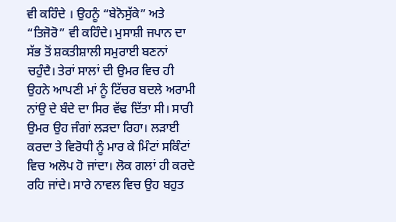ਵੀ ਕਹਿੰਦੇ । ਉਹਨੂੰ “ਬੇਨੋਸੁੱਕੇ” ਅਤੇ “ਤਿਜੋਰੋ” ਵੀ ਕਹਿੰਦੇ। ਮੁਸਾਸ਼ੀ ਜਪਾਨ ਦਾ ਸੱਭ ਤੋਂ ਸ਼ਕਤੀਸ਼ਾਲੀ ਸਮੁਰਾਈ ਬਣਨਾਂ ਚਹੁੰਦੈ। ਤੇਰਾਂ ਸਾਲਾਂ ਦੀ ਉਮਰ ਵਿਚ ਹੀ ਉਹਨੇ ਆਪਣੀ ਮਾਂ ਨੂੰ ਟਿੱਚਰ ਬਦਲੇ ਅਰਾਮੀ ਨਾਂਉ ਦੇ ਬੰਦੇ ਦਾ ਸਿਰ ਵੱਢ ਦਿੱਤਾ ਸੀ। ਸਾਰੀ ਉਮਰ ਉਹ ਜੰਗਾਂ ਲੜਦਾ ਰਿਹਾ। ਲੜਾਈ ਕਰਦਾ ਤੇ ਵਿਰੋਧੀ ਨੂੰ ਮਾਰ ਕੇ ਮਿੰਟਾਂ ਸਕਿੰਟਾਂ ਵਿਚ ਅਲੋਪ ਹੋ ਜਾਂਦਾ। ਲੋਕ ਗਲਾਂ ਹੀ ਕਰਦੇ ਰਹਿ ਜਾਂਦੇ। ਸਾਰੇ ਨਾਵਲ ਵਿਚ ਉਹ ਬਹੁਤ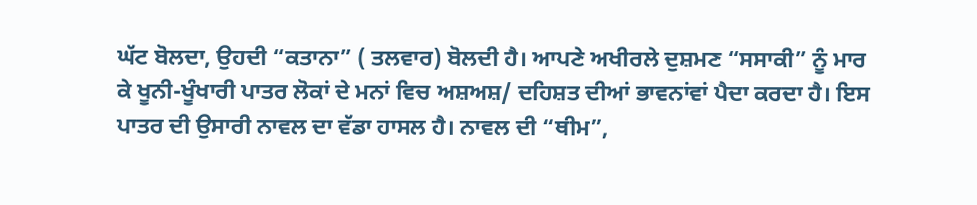ਘੱਟ ਬੋਲਦਾ, ਉਹਦੀ “ਕਤਾਨਾ” ( ਤਲਵਾਰ) ਬੋਲਦੀ ਹੈ। ਆਪਣੇ ਅਖੀਰਲੇ ਦੁਸ਼ਮਣ “ਸਸਾਕੀ” ਨੂੰ ਮਾਰ ਕੇ ਖੂਨੀ-ਖੂੰਖਾਰੀ ਪਾਤਰ ਲੋਕਾਂ ਦੇ ਮਨਾਂ ਵਿਚ ਅਸ਼ਅਸ਼/ ਦਹਿਸ਼ਤ ਦੀਆਂ ਭਾਵਨਾਂਵਾਂ ਪੈਦਾ ਕਰਦਾ ਹੈ। ਇਸ ਪਾਤਰ ਦੀ ਉਸਾਰੀ ਨਾਵਲ ਦਾ ਵੱਡਾ ਹਾਸਲ ਹੈ। ਨਾਵਲ ਦੀ “ਥੀਮ”,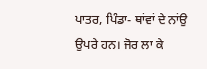ਪਾਤਰ, ਪਿੰਡਾ- ਥਾਂਵਾਂ ਦੇ ਨਾਂਉ ਉਪਰੇ ਹਨ। ਜੋਰ ਲਾ ਕੇ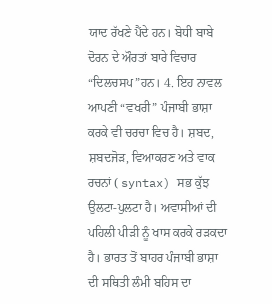ਯਾਦ ਰੱਖਣੇ ਪੈਂਦੇ ਹਨ। ਬੋਧੀ ਬਾਬੇ ਦੋਰਨ ਦੇ ਔਰਤਾਂ ਬਾਰੇ ਵਿਚਾਰ “ਦਿਲਚਸਪ”ਹਨ। 4. ਇਹ ਨਾਵਲ ਆਪਣੀ “ਵਖਰੀ” ਪੰਜਾਬੀ ਭਾਸ਼ਾ ਕਰਕੇ ਵੀ ਚਰਚਾ ਵਿਚ ਹੈ। ਸ਼ਬਦ, ਸ਼ਬਦਜੋੜ, ਵਿਆਕਰਣ ਅਤੇ ਵਾਕ ਰਚਨਾਂ ( syntax) ਸਭ ਕੁੱਝ ਉਲਟਾ-ਪੁਲਟਾ ਹੈ। ਅਵਾਸੀਆਂ ਦੀ ਪਹਿਲੀ ਪੀੜੀ ਨੂੰ ਖਾਸ ਕਰਕੇ ਰੜਕਦਾ ਹੈ। ਭਾਰਤ ਤੋਂ ਬਾਹਰ ਪੰਜਾਬੀ ਭਾਸ਼ਾ ਦੀ ਸਥਿਤੀ ਲੰਮੀ ਬਹਿਸ ਦਾ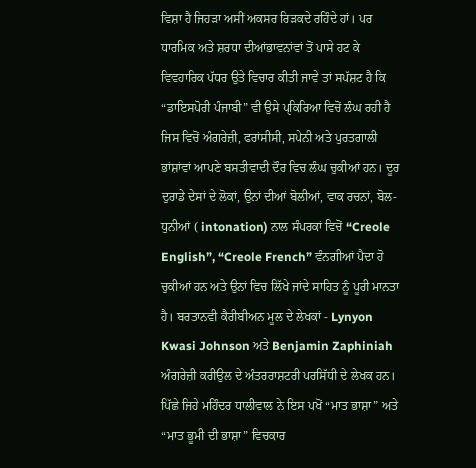ਵਿਸ਼ਾ ਹੈ ਜਿਹੜਾ ਅਸੀਂ ਅਕਸਰ ਰਿੜਕਦੇ ਰਹਿੰਦੇ ਹਾਂ। ਪਰ ਧਾਰਮਿਕ ਅਤੇ ਸ਼ਰਧਾ ਦੀਆਂਭਾਵਨਾਂਵਾਂ ਤੋਂ ਪਾਸੇ ਹਟ ਕੇ ਵਿਵਹਾਰਿਕ ਪੱਧਰ ਉਤੇ ਵਿਚਾਰ ਕੀਤੀ ਜਾਵੇ ਤਾਂ ਸਪੱਸ਼ਟ ਹੈ ਕਿ “ਡਾਇਸਪੋਰੀ ਪੰਜਾਬੀ” ਵੀ ਉਸੇ ਪੑਕਿਰਿਆ ਵਿਚੋਂ ਲੰਘ ਰਹੀ ਹੈ ਜਿਸ ਵਿਚੋਂ ਅੰਗਰੇਜ਼ੀ, ਫਰਾਂਸੀਸੀ, ਸਪੇਨੀ ਅਤੇ ਪੁਰਤਗਾਲੀ ਭਾਂਸ਼ਾਂਵਾਂ ਆਪਣੇ ਬਸਤੀਵਾਦੀ ਦੌਰ ਵਿਚ ਲੰਘ ਚੁਕੀਆਂ ਹਨ। ਦੂਰ ਦੁਰਾਡੇ ਦੇਸਾਂ ਦੇ ਲੋਕਾਂ, ਉਨਾਂ ਦੀਆਂ ਬੋਲੀਆਂ, ਵਾਕ ਰਚਨਾਂ, ਬੋਲ- ਧੁਨੀਆਂ ( intonation) ਨਾਲ ਸੰਪਰਕਾਂ ਵਿਚੋਂ “Creole English”, “Creole French” ਵੰਨਗੀਆਂ ਪੈਦਾ ਹੋ ਚੁਕੀਆਂ ਹਨ ਅਤੇ ਉਨਾਂ ਵਿਚ ਲਿੱਖੇ ਜਾਂਦੇ ਸਾਹਿਤ ਨੂੰ ਪੂਰੀ ਮਾਨਤਾ ਹੈ। ਬਰਤਾਨਵੀ ਕੈਰੀਬੀਅਨ ਮੂਲ ਦੇ ਲੇਖਕਾਂ - Lynyon Kwasi Johnson ਅਤੇ Benjamin Zaphiniah ਅੰਗਰੇਜ਼ੀ ਕਰੀਉਲ ਦੇ ਅੰਤਰਰਾਸ਼ਟਰੀ ਪਰਸਿੱਧੀ ਦੇ ਲੇਖਕ ਹਨ। ਪਿੱਛੇ ਜਿਹੇ ਮਹਿੰਦਰ ਧਾਲੀਵਾਲ ਨੇ ਇਸ ਪਖੋਂ “ਮਾਤ ਭਾਸ਼ਾ” ਅਤੇ “ਮਾਤ ਭੂਮੀ ਦੀ ਭਾਸ਼ਾ” ਵਿਚਕਾਰ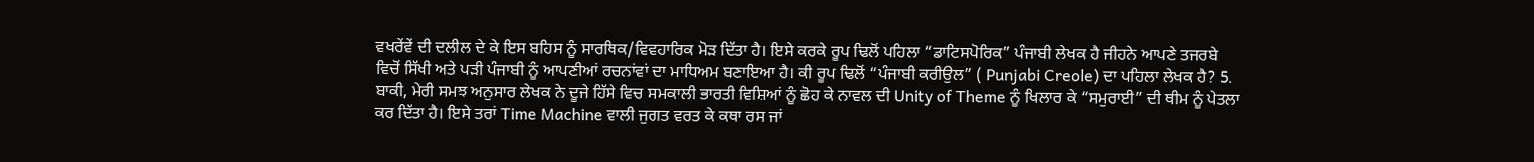ਵਖਰੇਂਵੇਂ ਦੀ ਦਲੀਲ ਦੇ ਕੇ ਇਸ ਬਹਿਸ ਨੂੰ ਸਾਰਥਿਕ/ਵਿਵਹਾਰਿਕ ਮੋੜ ਦਿੱਤਾ ਹੈ। ਇਸੇ ਕਰਕੇ ਰੂਪ ਢਿਲੋਂ ਪਹਿਲਾ “ਡਾਟਿਸਪੋਰਿਕ” ਪੰਜਾਬੀ ਲੇਖਕ ਹੈ ਜੀਹਨੇ ਆਪਣੇ ਤਜਰਬੇ ਵਿਚੋਂ ਸਿੱਖੀ ਅਤੇ ਪੜੀ ਪੰਜਾਬੀ ਨੂੰ ਆਪਣੀਆਂ ਰਚਨਾਂਵਾਂ ਦਾ ਮਾਧਿਅਮ ਬਣਾਇਆ ਹੈ। ਕੀ ਰੂਪ ਢਿਲੋਂ “ਪੰਜਾਬੀ ਕਰੀਉਲ” ( Punjabi Creole) ਦਾ ਪਹਿਲਾ ਲੇਖਕ ਹੈ? 5. ਬਾਕੀ, ਮੇਰੀ ਸਮਝ ਅਨੁਸਾਰ ਲੇਖਕ ਨੇ ਦੂਜੇ ਹਿੱਸੇ ਵਿਚ ਸਮਕਾਲੀ ਭਾਰਤੀ ਵਿਸ਼ਿਆਂ ਨੂੰ ਛੋਹ ਕੇ ਨਾਵਲ ਦੀ Unity of Theme ਨੂੰ ਖਿਲਾਰ ਕੇ “ਸਮੁਰਾਈ” ਦੀ ਥੀਮ ਨੂੰ ਪੇਤਲਾ ਕਰ ਦਿੱਤਾ ਹੈ। ਇਸੇ ਤਰਾਂ Time Machine ਵਾਲੀ ਜੁਗਤ ਵਰਤ ਕੇ ਕਥਾ ਰਸ ਜਾਂ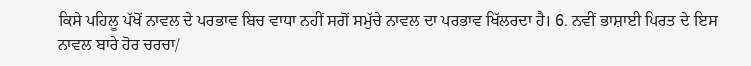ਕਿਸੇ ਪਹਿਲੂ ਪੱਖੋਂ ਨਾਵਲ ਦੇ ਪਰਭਾਵ ਬਿਚ ਵਾਧਾ ਨਹੀਂ ਸਗੋਂ ਸਮੁੱਚੇ ਨਾਵਲ ਦਾ ਪਰਭਾਵ ਖਿੱਲਰਦਾ ਹੈ। 6. ਨਵੀਂ ਭਾਸ਼ਾਈ ਪਿਰਤ ਦੇ ਇਸ ਨਾਵਲ ਬਾਰੇ ਹੋਰ ਚਰਚਾ/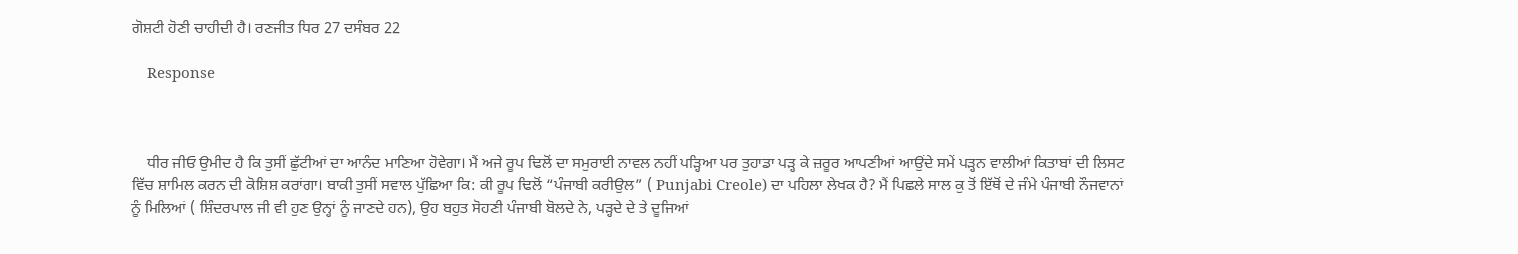ਗੋਸ਼ਟੀ ਹੋਣੀ ਚਾਹੀਦੀ ਹੈ। ਰਣਜੀਤ ਧਿਰ 27 ਦਸੰਬਰ 22

    Response



    ਧੀਰ ਜੀਓ ਉਮੀਦ ਹੈ ਕਿ ਤੁਸੀਂ ਛੁੱਟੀਆਂ ਦਾ ਆਨੰਦ ਮਾਣਿਆ ਹੋਵੇਗਾ। ਮੈਂ ਅਜੇ ਰੂਪ ਢਿਲੋਂ ਦਾ ਸਮੁਰਾਈ ਨਾਵਲ ਨਹੀਂ ਪੜ੍ਹਿਆ ਪਰ ਤੁਹਾਡਾ ਪੜ੍ਹ ਕੇ ਜ਼ਰੂਰ ਆਪਣੀਆਂ ਆਉਂਦੇ ਸਮੇਂ ਪੜ੍ਹਨ ਵਾਲੀਆਂ ਕਿਤਾਬਾਂ ਦੀ ਲਿਸਟ ਵਿੱਚ ਸ਼ਾਮਿਲ ਕਰਨ ਦੀ ਕੋਸ਼ਿਸ਼ ਕਰਾਂਗਾ। ਬਾਕੀ ਤੁਸੀਂ ਸਵਾਲ ਪੁੱਛਿਆ ਕਿ: ਕੀ ਰੂਪ ਢਿਲੋਂ “ਪੰਜਾਬੀ ਕਰੀਉਲ” ( Punjabi Creole) ਦਾ ਪਹਿਲਾ ਲੇਖਕ ਹੈ? ਮੈਂ ਪਿਛਲੇ ਸਾਲ ਕੁ ਤੋਂ ਇੱਥੋਂ ਦੇ ਜੰਮੇ ਪੰਜਾਬੀ ਨੌਜਵਾਨਾਂ ਨੂੰ ਮਿਲਿਆਂ ( ਸ਼ਿੰਦਰਪਾਲ ਜੀ ਵੀ ਹੁਣ ਉਨ੍ਹਾਂ ਨੂੰ ਜਾਣਦੇ ਹਨ), ਉਹ ਬਹੁਤ ਸੋਹਣੀ ਪੰਜਾਬੀ ਬੋਲਦੇ ਨੇ, ਪੜ੍ਹਦੇ ਦੇ ਤੇ ਦੂਜਿਆਂ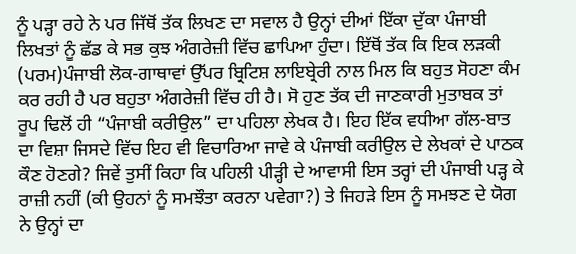ਨੂੰ ਪੜ੍ਹਾ ਰਹੇ ਨੇ ਪਰ ਜਿੱਥੋਂ ਤੱਕ ਲਿਖਣ ਦਾ ਸਵਾਲ ਹੈ ਉਨ੍ਹਾਂ ਦੀਆਂ ਇੱਕਾ ਦੁੱਕਾ ਪੰਜਾਬੀ ਲਿਖਤਾਂ ਨੂੰ ਛੱਡ ਕੇ ਸਭ ਕੁਝ ਅੰਗਰੇਜ਼ੀ ਵਿੱਚ ਛਾਪਿਆ ਹੁੰਦਾ। ਇੱਥੋਂ ਤੱਕ ਕਿ ਇਕ ਲੜਕੀ (ਪਰਮ)ਪੰਜਾਬੀ ਲੋਕ-ਗਾਥਾਵਾਂ ਉੱਪਰ ਬ੍ਰਿਟਿਸ਼ ਲਾਇਬ੍ਰੇਰੀ ਨਾਲ ਮਿਲ ਕਿ ਬਹੁਤ ਸੋਹਣਾ ਕੰਮ ਕਰ ਰਹੀ ਹੈ ਪਰ ਬਹੁਤਾ ਅੰਗਰੇਜ਼ੀ ਵਿੱਚ ਹੀ ਹੈ। ਸੋ ਹੁਣ ਤੱਕ ਦੀ ਜਾਣਕਾਰੀ ਮੁਤਾਬਕ ਤਾਂ ਰੂਪ ਢਿਲੋਂ ਹੀ “ਪੰਜਾਬੀ ਕਰੀਉਲ” ਦਾ ਪਹਿਲਾ ਲੇਖਕ ਹੈ। ਇਹ ਇੱਕ ਵਧੀਆ ਗੱਲ-ਬਾਤ ਦਾ ਵਿਸ਼ਾ ਜਿਸਦੇ ਵਿੱਚ ਇਹ ਵੀ ਵਿਚਾਰਿਆ ਜਾਵੇ ਕੇ ਪੰਜਾਬੀ ਕਰੀਉਲ ਦੇ ਲੇਖਕਾਂ ਦੇ ਪਾਠਕ ਕੌਣ ਹੋਣਗੇ? ਜਿਵੇਂ ਤੁਸੀਂ ਕਿਹਾ ਕਿ ਪਹਿਲੀ ਪੀੜ੍ਹੀ ਦੇ ਆਵਾਸੀ ਇਸ ਤਰ੍ਹਾਂ ਦੀ ਪੰਜਾਬੀ ਪੜ੍ਹ ਕੇ ਰਾਜ਼ੀ ਨਹੀਂ (ਕੀ ਉਹਨਾਂ ਨੂੰ ਸਮਝੌਤਾ ਕਰਨਾ ਪਵੇਗਾ?) ਤੇ ਜਿਹੜੇ ਇਸ ਨੂੰ ਸਮਝਣ ਦੇ ਯੋਗ ਨੇ ਉਨ੍ਹਾਂ ਦਾ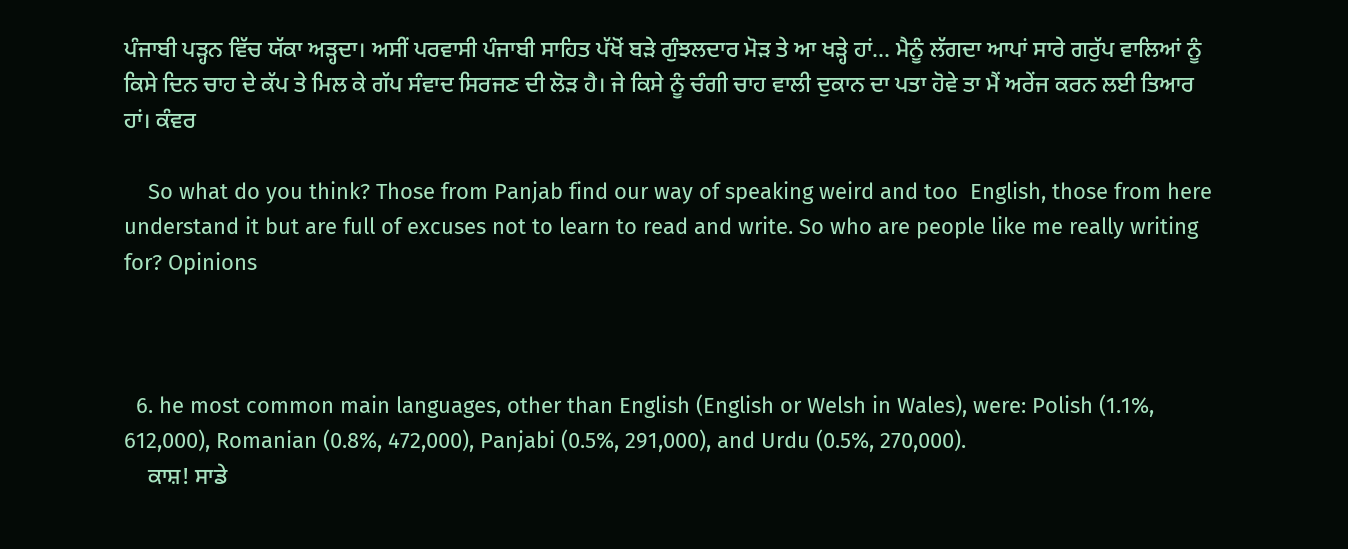ਪੰਜਾਬੀ ਪੜ੍ਹਨ ਵਿੱਚ ਯੱਕਾ ਅੜ੍ਹਦਾ। ਅਸੀਂ ਪਰਵਾਸੀ ਪੰਜਾਬੀ ਸਾਹਿਤ ਪੱਖੋਂ ਬੜੇ ਗੁੰਝਲਦਾਰ ਮੋੜ ਤੇ ਆ ਖੜ੍ਹੇ ਹਾਂ… ਮੈਨੂੰ ਲੱਗਦਾ ਆਪਾਂ ਸਾਰੇ ਗਰੁੱਪ ਵਾਲਿਆਂ ਨੂੰ ਕਿਸੇ ਦਿਨ ਚਾਹ ਦੇ ਕੱਪ ਤੇ ਮਿਲ ਕੇ ਗੱਪ ਸੰਵਾਦ ਸਿਰਜਣ ਦੀ ਲੋੜ ਹੈ। ਜੇ ਕਿਸੇ ਨੂੰ ਚੰਗੀ ਚਾਹ ਵਾਲੀ ਦੁਕਾਨ ਦਾ ਪਤਾ ਹੋਵੇ ਤਾ ਮੈਂ ਅਰੇਂਜ ਕਰਨ ਲਈ ਤਿਆਰ ਹਾਂ। ਕੰਵਰ

    So what do you think? Those from Panjab find our way of speaking weird and too  English, those from here understand it but are full of excuses not to learn to read and write. So who are people like me really writing for? Opinions



  6. he most common main languages, other than English (English or Welsh in Wales), were: Polish (1.1%, 612,000), Romanian (0.8%, 472,000), Panjabi (0.5%, 291,000), and Urdu (0.5%, 270,000).
    ਕਾਸ਼! ਸਾਡੇ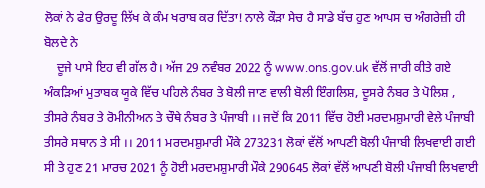ਲੋਕਾਂ ਨੇ ਫੇਰ ਉਰਦੂ ਲਿੱਖ ਕੇ ਕੰਮ ਖਰਾਬ ਕਰ ਦਿੱਤਾ! ਨਾਲੇ ਕੌੜਾ ਸੇਚ ਹੈ ਸਾਡੇ ਬੱਚ ਹੁਣ ਆਪਸ ਚ ਅੰਗਰੇਜ਼ੀ ਹੀ ਬੋਲਦੇ ਨੇ
    ਦੂਜੇ ਪਾਸੇ ਇਹ ਵੀ ਗੱਲ ਹੈ। ਅੱਜ 29 ਨਵੰਬਰ 2022 ਨੂੰ www.ons.gov.uk ਵੱਲੋਂ ਜਾਰੀ ਕੀਤੇ ਗਏ ਅੰਕੜਿਆਂ ਮੁਤਾਬਕ ਯੂਕੇ ਵਿੱਚ ਪਹਿਲੇ ਨੰਬਰ ਤੇ ਬੋਲੀ ਜਾਣ ਵਾਲੀ ਬੋਲੀ ਇੰਗਲਿਸ਼, ਦੂਸਰੇ ਨੰਬਰ ਤੇ ਪੋਲਿਸ਼ , ਤੀਸਰੇ ਨੰਬਰ ਤੇ ਰੋਮੀਨੀਅਨ ਤੇ ਚੌਥੇ ਨੰਬਰ ਤੇ ਪੰਜਾਬੀ ।। ਜਦੋਂ ਕਿ 2011 ਵਿੱਚ ਹੋਈ ਮਰਦਮਸ਼ੁਮਾਰੀ ਵੇਲੇ ਪੰਜਾਬੀ ਤੀਸਰੇ ਸਥਾਨ ਤੇ ਸੀ ।। 2011 ਮਰਦਮਸ਼ੁਮਾਰੀ ਮੌਕੇ 273231 ਲੋਕਾਂ ਵੱਲੋਂ ਆਪਣੀ ਬੋਲੀ ਪੰਜਾਬੀ ਲਿਖਵਾਈ ਗਈ ਸੀ ਤੇ ਹੁਣ 21 ਮਾਰਚ 2021 ਨੂੰ ਹੋਈ ਮਰਦਮਸ਼ੁਮਾਰੀ ਮੌਕੇ 290645 ਲੋਕਾਂ ਵੱਲੋਂ ਆਪਣੀ ਬੋਲੀ ਪੰਜਾਬੀ ਲਿਖਵਾਈ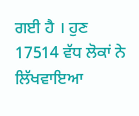ਗਈ ਹੈ । ਹੁਣ 17514 ਵੱਧ ਲੋਕਾਂ ਨੇ ਲਿੱਖਵਾਇਆ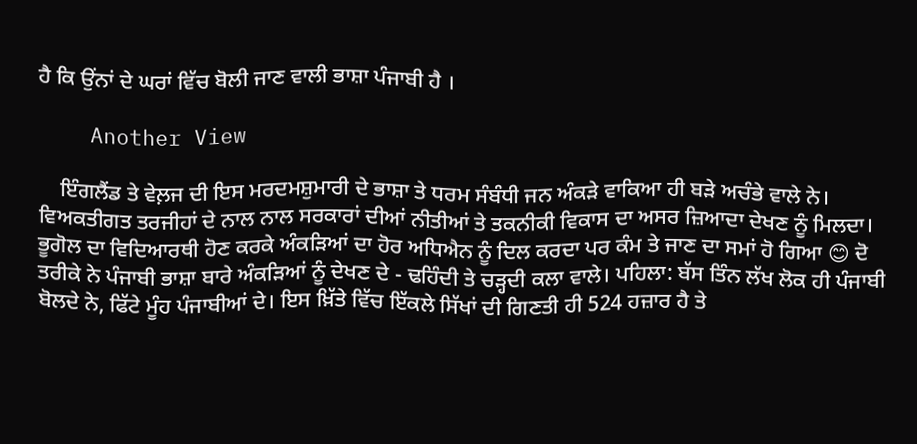ਹੈ ਕਿ ਉਂਨਾਂ ਦੇ ਘਰਾਂ ਵਿੱਚ ਬੋਲੀ ਜਾਣ ਵਾਲੀ ਭਾਸ਼ਾ ਪੰਜਾਬੀ ਹੈ ।

    Another View

    ਇੰਗਲੈਂਡ ਤੇ ਵੇਲ਼ਜ ਦੀ ਇਸ ਮਰਦਮਸ਼ੁਮਾਰੀ ਦੇ ਭਾਸ਼ਾ ਤੇ ਧਰਮ ਸੰਬੰਧੀ ਜਨ ਅੰਕੜੇ ਵਾਕਿਆ ਹੀ ਬੜੇ ਅਚੰਭੇ ਵਾਲੇ ਨੇ। ਵਿਅਕਤੀਗਤ ਤਰਜੀਹਾਂ ਦੇ ਨਾਲ ਨਾਲ ਸਰਕਾਰਾਂ ਦੀਆਂ ਨੀਤੀਆਂ ਤੇ ਤਕਨੀਕੀ ਵਿਕਾਸ ਦਾ ਅਸਰ ਜ਼ਿਆਦਾ ਦੇਖਣ ਨੂੰ ਮਿਲਦਾ। ਭੂਗੋਲ ਦਾ ਵਿਦਿਆਰਥੀ ਹੋਣ ਕਰਕੇ ਅੰਕੜਿਆਂ ਦਾ ਹੋਰ ਅਧਿਐਨ ਨੂੰ ਦਿਲ ਕਰਦਾ ਪਰ ਕੰਮ ਤੇ ਜਾਣ ਦਾ ਸਮਾਂ ਹੋ ਗਿਆ 😊 ਦੋ ਤਰੀਕੇ ਨੇ ਪੰਜਾਬੀ ਭਾਸ਼ਾ ਬਾਰੇ ਅੰਕੜਿਆਂ ਨੂੰ ਦੇਖਣ ਦੇ - ਢਹਿੰਦੀ ਤੇ ਚੜ੍ਹਦੀ ਕਲਾ ਵਾਲੇ। ਪਹਿਲਾ: ਬੱਸ ਤਿੰਨ ਲੱਖ ਲੋਕ ਹੀ ਪੰਜਾਬੀ ਬੋਲਦੇ ਨੇ, ਫਿੱਟੇ ਮੂੰਹ ਪੰਜਾਬੀਆਂ ਦੇ। ਇਸ ਖ਼ਿੱਤੇ ਵਿੱਚ ਇੱਕਲੇ ਸਿੱਖਾਂ ਦੀ ਗਿਣਤੀ ਹੀ 524 ਹਜ਼ਾਰ ਹੈ ਤੇ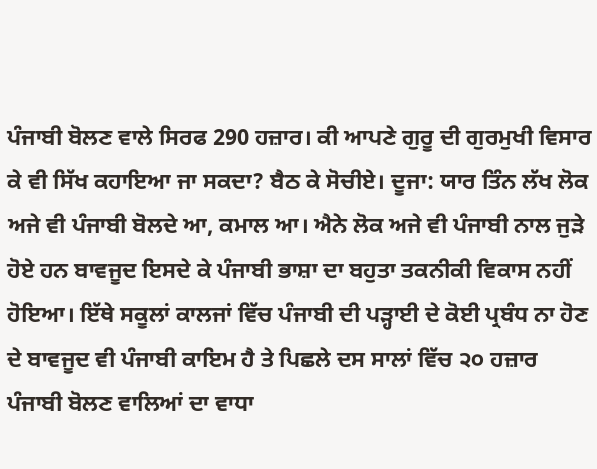ਪੰਜਾਬੀ ਬੋਲਣ ਵਾਲੇ ਸਿਰਫ 290 ਹਜ਼ਾਰ। ਕੀ ਆਪਣੇ ਗੁਰੂ ਦੀ ਗੁਰਮੁਖੀ ਵਿਸਾਰ ਕੇ ਵੀ ਸਿੱਖ ਕਹਾਇਆ ਜਾ ਸਕਦਾ? ਬੈਠ ਕੇ ਸੋਚੀਏ। ਦੂਜਾ: ਯਾਰ ਤਿੰਨ ਲੱਖ ਲੋਕ ਅਜੇ ਵੀ ਪੰਜਾਬੀ ਬੋਲਦੇ ਆ, ਕਮਾਲ ਆ। ਐਨੇ ਲੋਕ ਅਜੇ ਵੀ ਪੰਜਾਬੀ ਨਾਲ ਜੁੜੇ ਹੋਏ ਹਨ ਬਾਵਜੂਦ ਇਸਦੇ ਕੇ ਪੰਜਾਬੀ ਭਾਸ਼ਾ ਦਾ ਬਹੁਤਾ ਤਕਨੀਕੀ ਵਿਕਾਸ ਨਹੀਂ ਹੋਇਆ। ਇੱਥੇ ਸਕੂਲਾਂ ਕਾਲਜਾਂ ਵਿੱਚ ਪੰਜਾਬੀ ਦੀ ਪੜ੍ਹਾਈ ਦੇ ਕੋਈ ਪ੍ਰਬੰਧ ਨਾ ਹੋਣ ਦੇ ਬਾਵਜੂਦ ਵੀ ਪੰਜਾਬੀ ਕਾਇਮ ਹੈ ਤੇ ਪਿਛਲੇ ਦਸ ਸਾਲਾਂ ਵਿੱਚ ੨੦ ਹਜ਼ਾਰ ਪੰਜਾਬੀ ਬੋਲਣ ਵਾਲਿਆਂ ਦਾ ਵਾਧਾ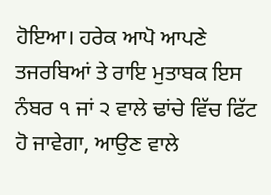ਹੋਇਆ। ਹਰੇਕ ਆਪੋ ਆਪਣੇ ਤਜਰਬਿਆਂ ਤੇ ਰਾਇ ਮੁਤਾਬਕ ਇਸ ਨੰਬਰ ੧ ਜਾਂ ੨ ਵਾਲੇ ਢਾਂਚੇ ਵਿੱਚ ਫਿੱਟ ਹੋ ਜਾਵੇਗਾ, ਆਉਣ ਵਾਲੇ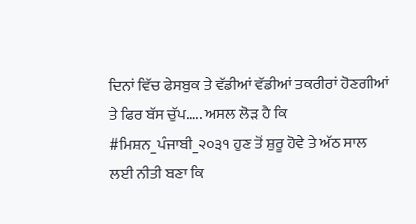ਦਿਨਾਂ ਵਿੱਚ ਫੇਸਬੁਕ ਤੇ ਵੱਡੀਆਂ ਵੱਡੀਆਂ ਤਕਰੀਰਾਂ ਹੋਣਗੀਆਂ ਤੇ ਫਿਰ ਬੱਸ ਚੁੱਪ….. ਅਸਲ ਲੋੜ ਹੈ ਕਿ #ਮਿਸ਼ਨ_ਪੰਜਾਬੀ_੨੦੩੧ ਹੁਣ ਤੋਂ ਸ਼ੁਰੂ ਹੋਵੇ ਤੇ ਅੱਠ ਸਾਲ ਲਈ ਨੀਤੀ ਬਣਾ ਕਿ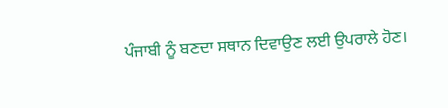ਪੰਜਾਬੀ ਨੂੰ ਬਣਦਾ ਸਥਾਨ ਦਿਵਾਉਣ ਲਈ ਉਪਰਾਲੇ ਹੋਣ।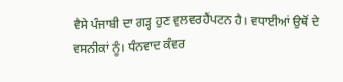ਵੈਸੇ ਪੰਜਾਬੀ ਦਾ ਗੜ੍ਹ ਹੁਣ ਵੁਲਵਰਹੈਂਪਟਨ ਹੈ। ਵਧਾਈਆਂ ਉਥੋਂ ਦੇ ਵਸਨੀਕਾਂ ਨੂੰ। ਧੰਨਵਾਦ ਕੰਵਰ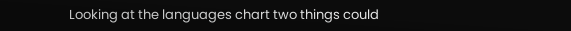Looking at the languages chart two things could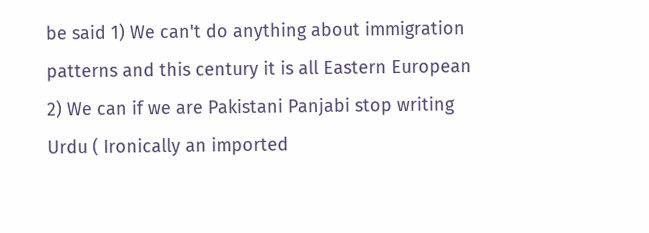be said 1) We can't do anything about immigration patterns and this century it is all Eastern European 2) We can if we are Pakistani Panjabi stop writing Urdu ( Ironically an imported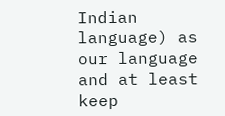Indian language) as our language and at least keep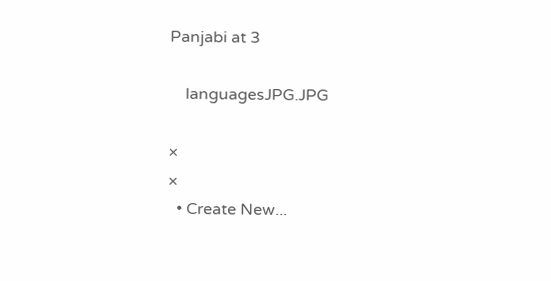Panjabi at 3

    languagesJPG.JPG

×
×
  • Create New...